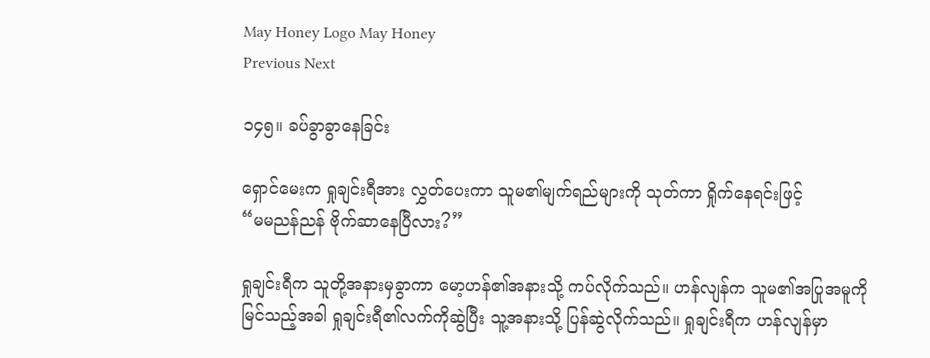May Honey Logo May Honey
Previous Next

၁၄၅။ ခပ်ခွာခွာနေခြင်း

ရှောင်မေးက ရှုချင်းရီအား လွှတ်ပေးကာ သူမ၏မျက်ရည်များကို သုတ်ကာ ရှိုက်နေရင်းဖြင့်
“မမညန်ညန် ဗိုက်ဆာနေပြီလား?”

ရှုချင်းရီက သူတို့အနားမှခွာကာ မော့ဟန်၏အနားသို့ ကပ်လိုက်သည်။ ဟန်လျန်က သူမ၏အပြုအမူကို မြင်သည့်အခါ ရှုချင်းရီ၏လက်ကိုဆွဲပြီး သူ့အနားသို့ ပြန်ဆွဲလိုက်သည်။ ရှုချင်းရီက ဟန်လျန်မှာ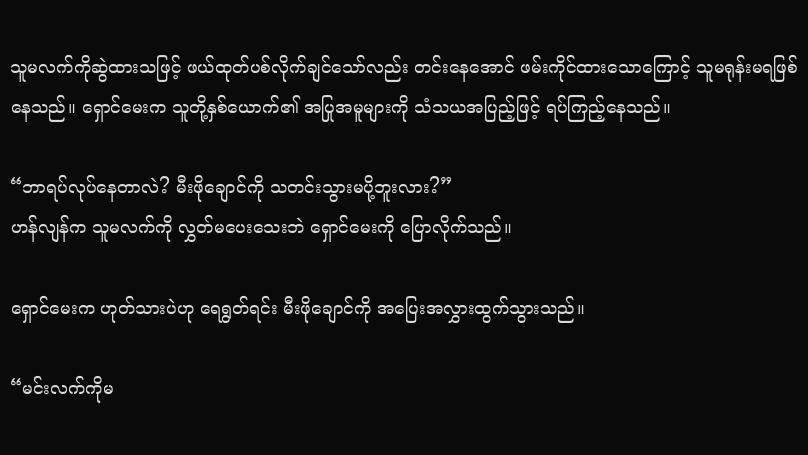သူမလက်ကိုဆွဲထားသဖြင့် ဖယ်ထုတ်ပစ်လိုက်ချင်သော်လည်း တင်းနေအောင် ဖမ်းကိုင်ထားသောကြောင့် သူမရုန်းမရဖြစ်နေသည်။ ရှောင်မေးက သူတို့နှစ်ယောက်၏ အပြုအမူများကို သံသယအပြည့်ဖြင့် ရပ်ကြည့်နေသည်။

“ဘာရပ်လုပ်နေတာလဲ? မီးဖိုချောင်ကို သတင်းသွားမပို့ဘူးလား?”
ဟန်လျန်က သူမလက်ကို လွှတ်မပေးသေးဘဲ ရှောင်မေးကို ပြောလိုက်သည်။

ရှောင်မေးက ဟုတ်သားပဲဟု ရေရွတ်ရင်း မီးဖိုချောင်ကို အပြေးအလွှားထွက်သွားသည်။

“မင်းလက်ကိုမ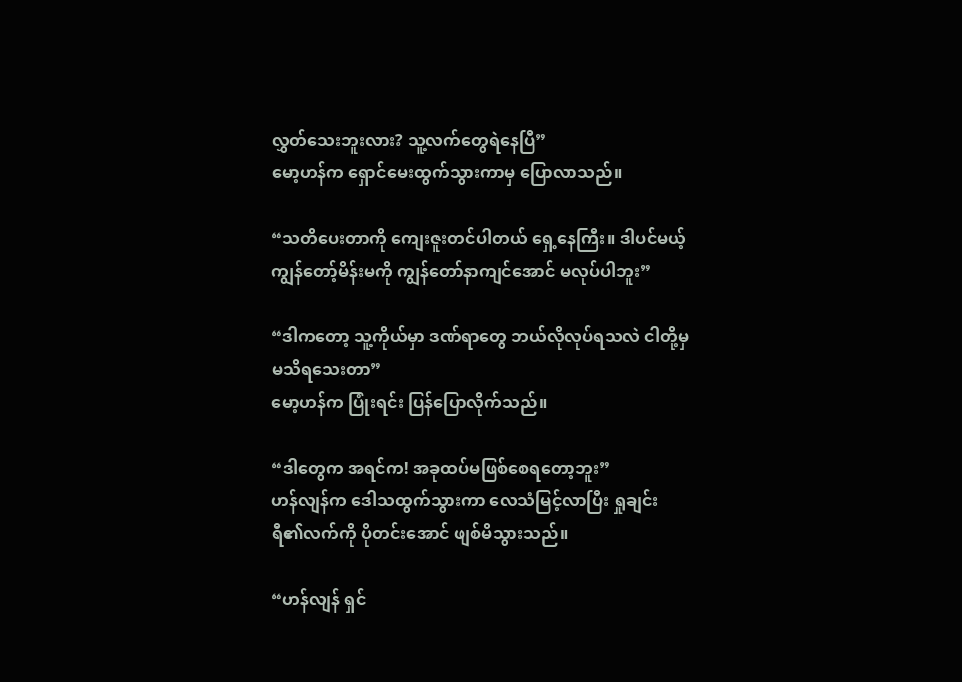လွှတ်သေးဘူးလား? သူ့လက်တွေရဲနေပြီ”
မော့ဟန်က ရှောင်မေးထွက်သွားကာမှ ပြောလာသည်။

“သတိပေးတာကို ကျေးဇူးတင်ပါတယ် ရှေ့နေကြီး။ ဒါပင်မယ့် ကျွန်တော့်မိန်းမကို ကျွန်တော်နာကျင်အောင် မလုပ်ပါဘူး”

“ဒါကတော့ သူ့ကိုယ်မှာ ဒဏ်ရာတွေ ဘယ်လိုလုပ်ရသလဲ ငါတို့မှ မသိရသေးတာ”
မော့ဟန်က ပြုံးရင်း ပြန်ပြောလိုက်သည်။

“ဒါတွေက အရင်က! အခုထပ်မဖြစ်စေရတော့ဘူး”
ဟန်လျန်က ဒေါသထွက်သွားကာ လေသံမြင့်လာပြီး ရှုချင်းရီ၏လက်ကို ပိုတင်းအောင် ဖျစ်မိသွားသည်။

“ဟန်လျန် ရှင်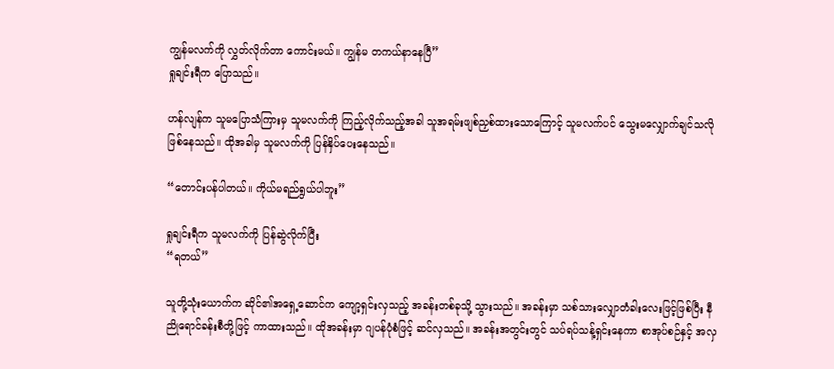ကျွန်မလက်ကို လွှတ်လိုက်တာ ကောင်းမယ်။ ကျွန်မ တကယ်နာနေပြီ”
ရှုချင်းရီက ပြောသည်။

ဟန်လျန်က သူမပြောသံကြားမှ သူမလက်ကို ကြည့်လိုက်သည့်အခါ သူအရမ်းဖျစ်ညှစ်ထားသောကြောင့် သူမလက်ပင် သွေးမလျှောက်ချင်သလို ဖြစ်နေသည်။ ထိုအခါမှ သူမလက်ကို ပြန်နှိပ်ပေးနေသည်။

“တောင်းပန်ပါတယ်။ ကိုယ်မရည်ရွယ်ပါဘူး”

ရှုချင်းရီက သူမလက်ကို ပြန်ဆွဲလိုက်ပြီး
“ရတယ်”

သူတို့သုံးယောက်က ဆိုင်၏အရှေ့ဆောင်က ကျော့ရှင်းလှသည့် အခန်းတစ်ခုသို့ သွားသည်။ အခန်းမှာ သစ်သားလျှောတံခါးလေးဖြင့်ဖြစ်ပြီး နီညိုရောင်ခန်းစီတို့ဖြင့် ကာထားသည်။ ထိုအခန်းမှာ ဂျပန်ပုံစံဖြင့် ဆင်လှသည်။ အခန်းအတွင်းတွင် သပ်ရပ်သန့်ရှင်းနေကာ စာအုပ်စဉ်နှင့် အလှ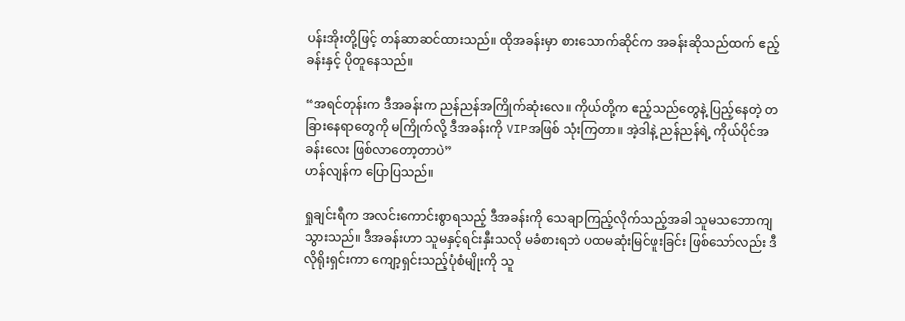ပန်းအိုးတို့ဖြင့် တန်ဆာဆင်ထားသည်။ ထိုအခန်းမှာ စားသောက်ဆိုင်က အခန်းဆိုသည်ထက် ဧည့်ခန်းနှင့် ပိုတူနေသည်။

“အရင်တုန်းက ဒီအခန်းက ညန်ညန်အကြိုက်ဆုံးလေ။ ကိုယ်တို့က ဧည့်သည်တွေနဲ့ ပြည့်နေတဲ့ တခြားနေရာတွေကို မကြိုက်လို့ ဒီအခန်းကို VIPအဖြစ် သုံးကြတာ။ အဲ့ဒါနဲ့ ညန်ညန်ရဲ့ ကိုယ်ပိုင်အခန်းလေး ဖြစ်လာတော့တာပဲ”
ဟန်လျန်က ပြောပြသည်။

ရှုချင်းရီက အလင်းကောင်းစွာရသည့် ဒီအခန်းကို သေချာကြည့်လိုက်သည့်အခါ သူမသဘောကျသွားသည်။ ဒီအခန်းဟာ သူမနှင့်ရင်းနှီးသလို မခံစားရဘဲ ပထမဆုံးမြင်ဖူးခြင်း ဖြစ်သော်လည်း ဒီလိုရိုးရှင်းကာ ကျော့ရှင်းသည့်ပုံစံမျိုးကို သူ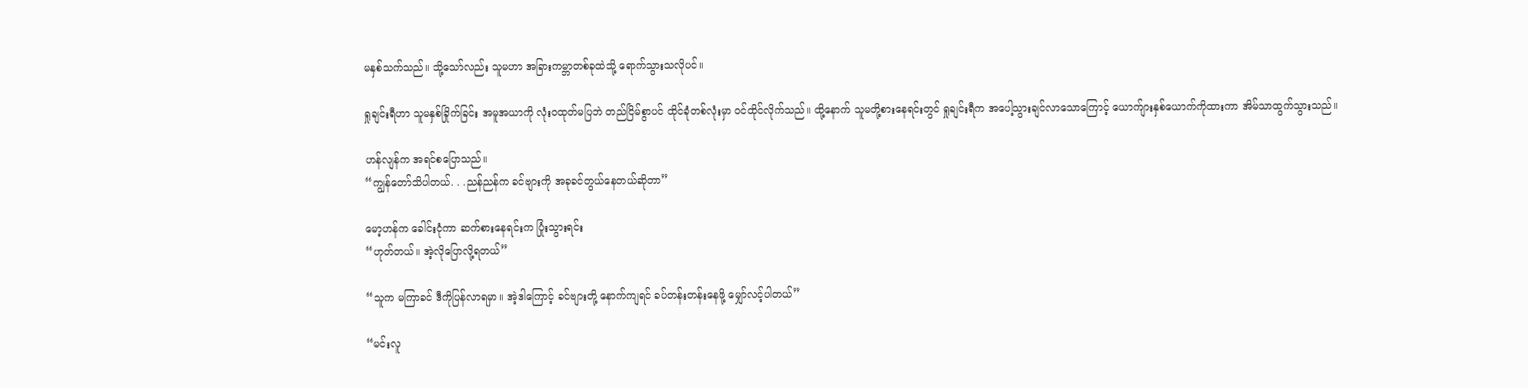မနှစ်သက်သည်။ သို့သော်လည်း သူမဟာ အခြားကမ္ဘာတစ်ခုထဲသို့ ရောက်သွားသလိုပင်။

ရှုချင်းရီဟာ သူမနှစ်ခြိုက်ခြင်း အမူအယာကို လုံးဝထုတ်မပြဘဲ တည်ငြိမ်စွာပင် ထိုင်ခုံတစ်လုံးမှာ ဝင်ထိုင်လိုက်သည်။ ထို့နောက် သူမတို့စားနေရင်းတွင် ရှုချင်းရီက အပေါ့သွားချင်လာသောကြောင့် ယောက်ျားနှစ်ယောက်ကိုထားကာ အိမ်သာထွက်သွားသည်။

ဟန်လျန်က အရင်စပြောသည်။
“ကျွန်တော်သိပါတယ်. . .ညန်ညန်က ခင်ဗျားကို အခုခင်တွယ်နေတယ်ဆိုတာ”

မော့ဟန်က ခေါင်းငုံကာ ဆက်စားနေရင်းက ပြုံးသွားရင်း
“ဟုတ်တယ်။ အဲ့လိုပြောလို့ရတယ်”

“သူက မကြာခင် ဒီကိုပြန်လာရမှာ။ အဲ့ဒါကြောင့် ခင်ဗျားတို့ နောက်ကျရင် ခပ်တန်းတန်းနေဖို့ မျှော်လင့်ပါတယ်”

“မင်းလူ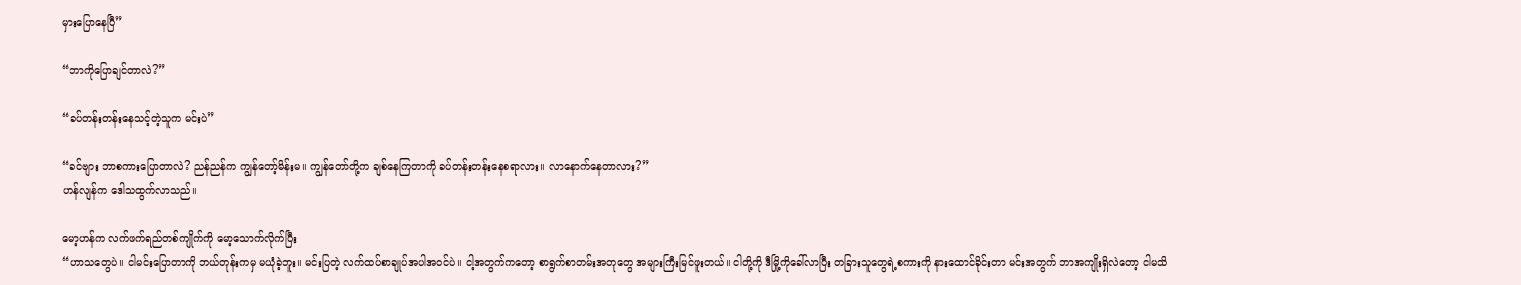မှားပြောနေပြီ”

“ဘာကိုပြောချင်တာလဲ?”

“ခပ်တန်းတန်းနေသင့်တဲ့သူက မင်းပဲ”

“ခင်ဗျား ဘာစကားပြောတာလဲ? ညန်ညန်က ကျွန်တော့်မိန်းမ။ ကျွန်တော်တို့က ချစ်နေကြတာကို ခပ်တန်းတန်းနေစရာလား။ လာနောက်နေတာလား?”
ဟန်လျန်က ဒေါသထွက်လာသည်။

မော့ဟန်က လက်ဖက်ရည်တစ်ကျိုက်ကို မော့သောက်လိုက်ပြီး
“ဟာသတွေပဲ။ ငါမင်းပြောတာကို ဘယ်တုန်းကမှ မယုံခဲ့ဘူး။ မင်းပြတဲ့ လက်ထပ်စာချုပ်အပါအဝင်ပဲ။ ငါ့အတွက်ကတော့ စာရွက်စာတမ်းအတုတွေ အများကြီးမြင်ဖူးတယ်။ ငါတို့ကို ဒီမြို့ကိုခေါ်လာပြီး တခြားသူတွေရဲ့စကားကို နားထောင်ခိုင်းတာ မင်းအတွက် ဘာအကျိုးရှိလဲတော့ ငါမသိ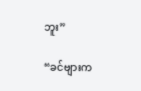ဘူး”

“ခင်ဗျားက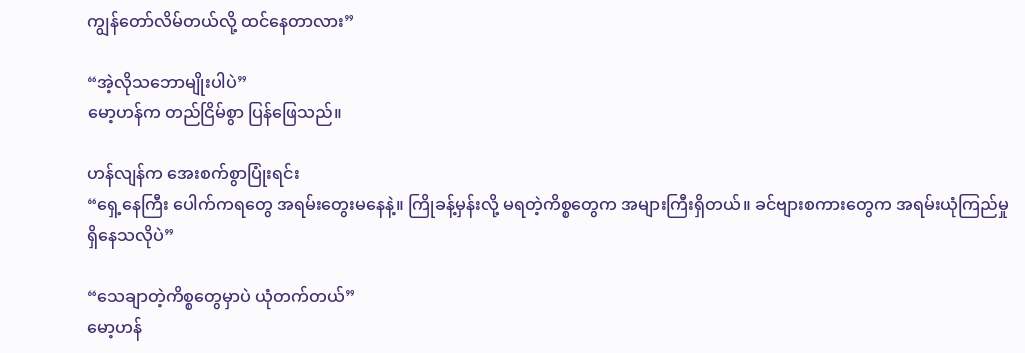ကျွန်တော်လိမ်တယ်လို့ ထင်နေတာလား”

“အဲ့လိုသဘောမျိုးပါပဲ”
မော့ဟန်က တည်ငြိမ်စွာ ပြန်ဖြေသည်။

ဟန်လျန်က အေးစက်စွာပြုံးရင်း
“ရှေ့နေကြီး ပေါက်ကရတွေ အရမ်းတွေးမနေနဲ့။ ကြိုခန့်မှန်းလို့ မရတဲ့ကိစ္စတွေက အများကြီးရှိတယ်။ ခင်ဗျားစကားတွေက အရမ်းယုံကြည်မှု ရှိနေသလိုပဲ”

“သေချာတဲ့ကိစ္စတွေမှာပဲ ယုံတက်တယ်”
မော့ဟန်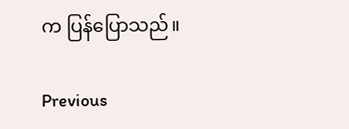က ပြန်ပြောသည်။

Previous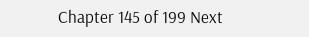Chapter 145 of 199 Next